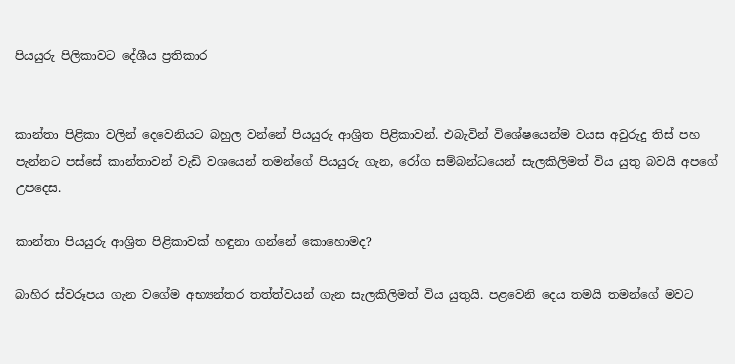පියයුරු පිලිකාවට දේශීය ප්‍රතිකාර


කාන්තා පිළිකා වලින් දෙවෙනියට බහුල වන්නේ පියයුරු ආශ්‍රිත පිළිකාවන්. එබැවින් විශේෂයෙන්ම වයස අවුරුදු තිස් පහ පැන්නට පස්සේ කාන්තාවන් වැඩි ව‍ශයෙන් තමන්ගේ පියයුරු ගැන, රෝග සම්බන්ධයෙන් සැලකිලිමත් විය යුතු බවයි අපගේ උපදෙස.

කාන්තා පියයුරු ආශ්‍රිත පිළිකාවක් හඳුනා ගන්නේ කොහොමද?

බාහිර ස්වරූපය ගැන වගේම අභ්‍යන්තර තත්ත්වයන් ගැන සැලකිලිමත් විය යුතුයි. පළවෙනි දෙය තමයි තමන්ගේ මවට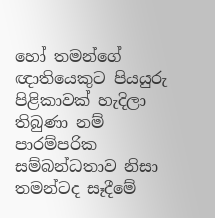හෝ තමන්ගේ ඥාතියෙකුට පියයුරු පිළිකාවක් හැදිලා තිබුණා නම් පාරම්පරික සම්බන්ධතාව නිසා තමන්ටද සෑදීමේ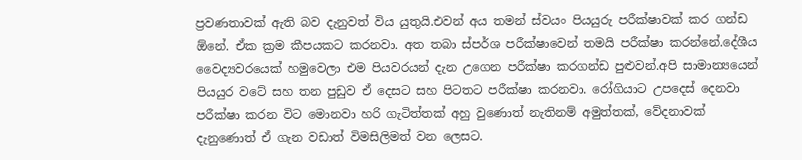ප්‍රවණතාවක් ඇති බව දැනුවත් විය යුතුයි.එවන් අය තමන් ස්වයං පියයුරු පරීක්ෂාවක් කර ගන්ඩ ඕනේ. ඒක ක්‍රම කීපයකට කරනවා. අත තබා ස්පර්ශ පරීක්ෂාවෙන් තමයි පරීක්ෂා කරන්නේ.දේශීය වෛද්‍යවරයෙක් හමුවෙලා එම පියවරයන් දැන උගෙන පරීක්ෂා කරගන්ඩ පුළුවන්.අපි සාමාන්‍යයෙන් පියයුර වටේ සහ තන පුඩුව ඒ දෙසට සහ පිටතට පරීක්ෂා කරනවා. රෝගියාට උපදෙස් දෙනවා පරීක්ෂා කරන විට මොනවා හරි ගැටිත්තක් අහු වුණොත් නැතිනම් අමුත්තක්, වේදනාවක් දැ‍නුණොත් ඒ ගැන වඩාත් විමසිලිමත් වන ලෙසට.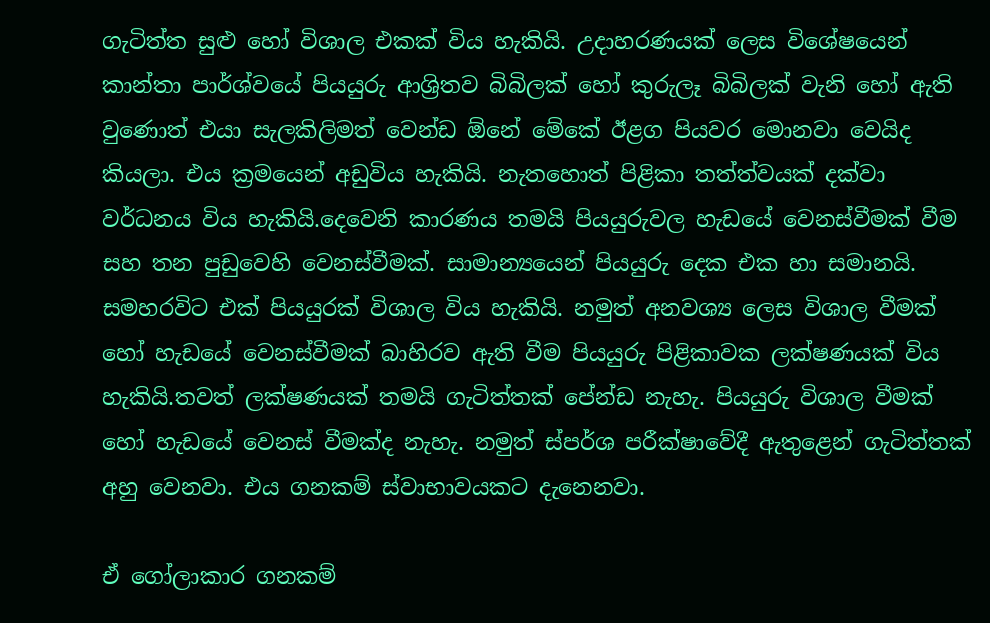ගැටිත්ත සුළු හෝ විශාල එකක් විය හැකියි. උදාහරණයක් ලෙස විශේෂයෙන් කාන්තා පාර්ශ්වයේ පියයුරු ආශ්‍රිතව බිබිලක් හෝ කුරුලෑ බිබිලක් වැනි හෝ ඇති වුණොත් එයා සැලකිලිමත් වෙන්ඩ ඕනේ මේකේ ඊළග පියවර මොනවා වෙයිද කියලා. එය ක්‍රමයෙන් අඩුවිය හැකියි. නැතහොත් පිළිකා තත්ත්වයක් දක්වා වර්ධනය විය හැකියි.දෙවෙනි කාරණය තමයි පියයුරුවල හැ‍ඩයේ වෙනස්වීමක් වීම සහ තන පුඩුවෙහි වෙනස්වීමක්. සාමාන්‍යයෙන් පියයුරු දෙක එක හා සමානයි. සමහරවිට එක් පියයුරක් විශාල විය හැකියි. නමුත් අනවශ්‍ය ලෙස විශාල වීමක් හෝ හැඩයේ වෙනස්වීමක් බාහිරව ඇති වීම පියයුරු පිළිකාවක ලක්ෂණයක් විය හැකියි.තවත් ලක්ෂණයක් තමයි ගැටිත්තක් පේන්ඩ නැහැ. පියයුරු විශාල වීමක් හෝ හැඩයේ වෙනස් වීමක්ද නැහැ. නමුත් ස්පර්ශ පරීක්ෂාවේදී ඇතුළෙන් ගැටිත්තක් අහු වෙනවා. එය ගනකම් ස්වාභාවයකට දැනෙනවා.

ඒ ගෝලාකාර ගනකම්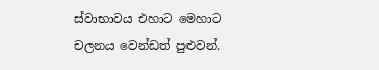ස්වාභාවය එහාට මෙහාට චලනය වෙන්ඩත් පුළුවන්.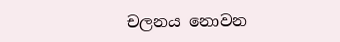චලනය නොවන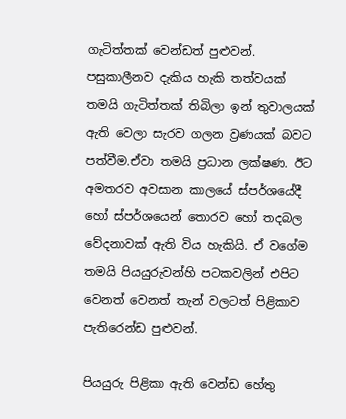ගැටිත්තක් වෙන්ඩත් පුළුවන්. පසුකාලීනව දැකිය හැකි තත්වයක් තමයි ගැටිත්තක් තිබිලා ඉන් තුවාලයක් ඇති වෙලා සැරව ගලන ව්‍රණයක් බවට පත්වීම.ඒවා තමයි ප්‍රධාන ලක්ෂණ. ඊට අමතරව අවසාන කාලයේ ස්පර්ශයේදී හෝ ස්පර්ශයෙන් තොරව හෝ තදබල වේදනාවක් ඇති විය හැකියි. ඒ වගේම තමයි පියයුරුවන්හි පටකවලින් එපිට වෙනත් වෙනත් තැන් වලටත් පිළිකාව පැතිරෙන්ඩ පුළුවන්.

පියයුරු පිළිකා ඇති වෙන්ඩ හේතු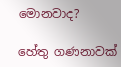මොනවාද?

හේතු ගණනාවක්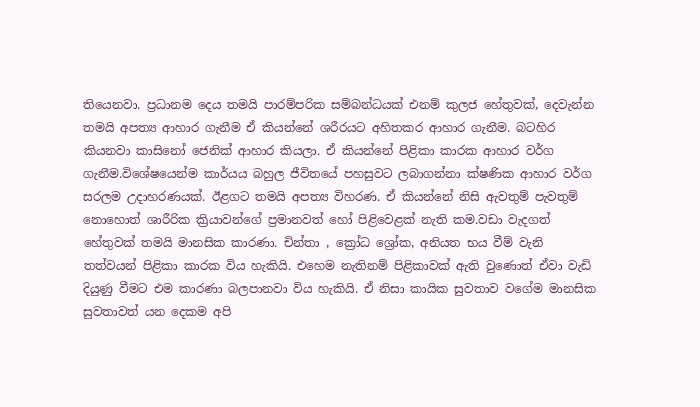තියෙනවා. ප්‍රධානම දෙය තමයි පාරම්පරික සම්බන්ධයක් එනම් කුලජ හේතුවක්, දෙවැන්න තමයි අපත්‍ය ආහාර ගැනීම ඒ කියන්නේ ශරීරයට අහිතකර ආහාර ගැනීම. බටහිර කියනවා කාසිනෝ ජෙනික් ආහාර කියලා. ඒ කියන්නේ පිළිකා කාරක ආහාර වර්ග ගැනීම.විශේෂයෙන්ම කාර්යය බහුල ජීවිතයේ පහසුවට ලබාගන්නා ක්ෂණික ආහාර වර්ග සරලම උදාහරණයක්. ඊළගට තමයි අපත්‍ය විහරණ. ඒ කියන්නේ නිසි ඇවතුම් පැවතුම් නොහොත් ශාරීරික ක්‍රියාවන්ගේ ප්‍රමානවත් හෝ පිළිවෙළක් නැති කම.වඩා වැදගත් හේතුවක් තමයි මානසික කාරණා. චින්තා , ක්‍රෝධ ශ්‍රෝක, අනියත භය වීම් වැනි තත්වයන් පිළිකා කාරක විය හැකියි. එහෙම නැතිනම් පිළිකාවක් ඇති වුණොත් ඒවා වැඩි දියුණු වීමට එම කාරණා බලපානවා විය හැකියි. ඒ නිසා කායික සුවතාව වගේම මානසික සුවතාවත් යන දෙකම අපි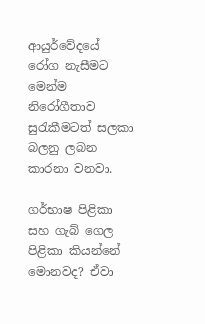ආයුර්වේදයේ රෝග නැසීමට මෙන්ම නිරෝගීතාව සුරැකීමටත් සලකා බලනු ලබන කාරනා වනවා.

ගර්භාෂ පිළිකා සහ ගැබ් ගෙල පිළිකා කියන්නේ මොනවද? ඒවා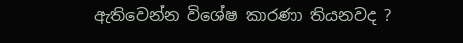ඇතිවෙන්න විශේෂ කාරණා තියනවද ?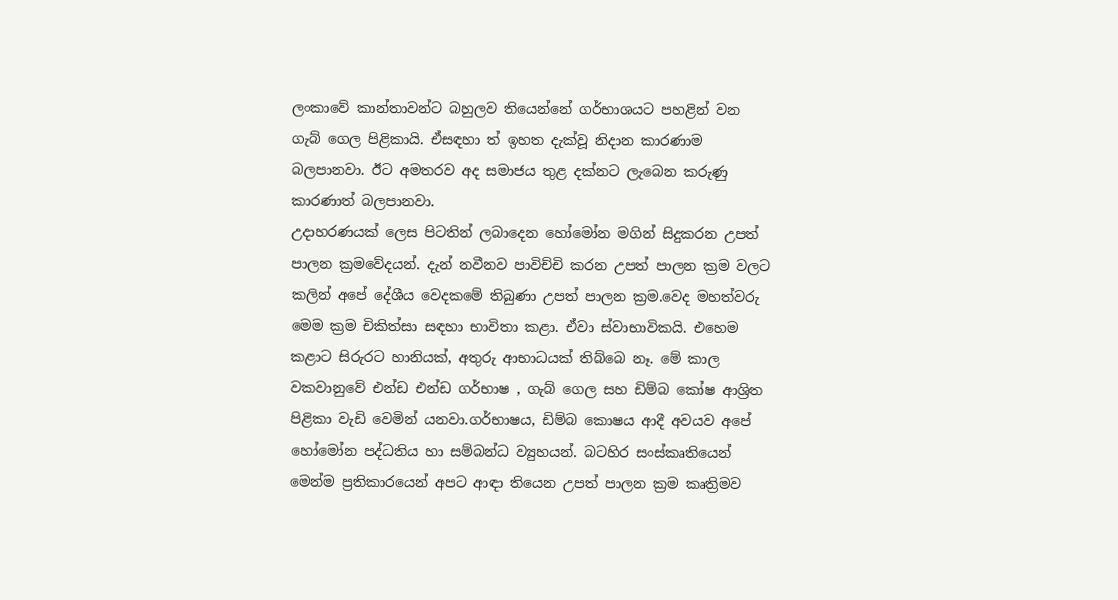ලංකාවේ කාන්තාවන්ට බහුලව තියෙන්නේ ගර්භාශයට පහළින් වන ගැබ් ගෙල පිළිකායි. ඒසඳහා ත් ඉහත දැක්වූ නිදාන කාරණාම බලපානවා. ඊට අමතරව අද සමාජය තුළ දක්නට ලැබෙන කරුණු කාරණාත් බලපානවා.
උදාහරණයක් ලෙස පිටතින් ලබාදෙන හෝමෝන මගින් සිදුකරන උපත් පාලන ක්‍රමවේදයන්. දැන් නවීනව පාවිච්චි කරන උපත් පාලන ක්‍රම වලට කලින් අ‍පේ දේශීය වෙදකමේ තිබුණා උපත් පාලන ක්‍රම.වෙද මහත්වරු මෙම ක්‍රම චිකිත්සා සඳහා භාවිතා කළා. ඒවා ස්වාභාවිකයි. එහෙම කළාට සිරුරට හානියක්, අතුරු ආභාධයක් තිබ්බෙ නෑ. මේ කාල වකවානුවේ එන්ඩ එන්ඩ ගර්භාෂ , ගැබ් ගෙල සහ ඩිම්බ කෝෂ ආශ්‍රිත පිළිකා වැඩි වෙමින් යනවා.ගර්භාෂය, ඩිම්බ කොෂය ආදී අවයව අ‍පේ හෝමෝන පද්ධතිය හා සම්බන්ධ ව්‍යුහයන්. බටහිර සංස්කෘතියෙන් මෙන්ම ප්‍රතිකාරයෙන් අපට ආඳා තියෙන උපත් පාලන ක්‍රම කෘත්‍රිමව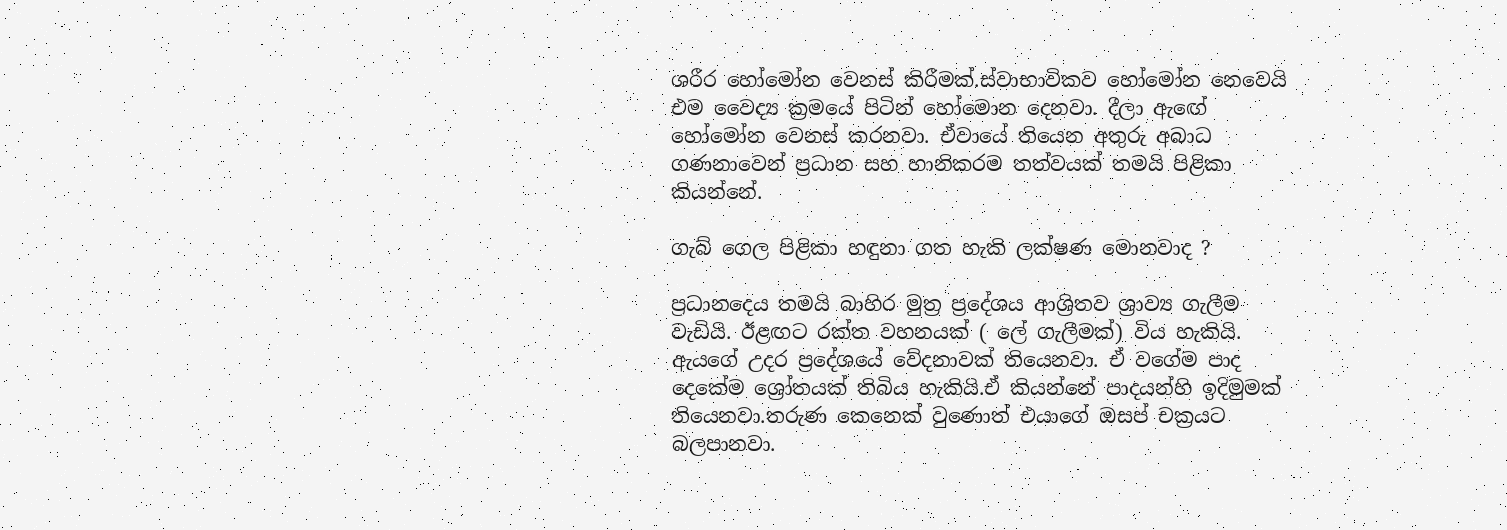ශරීර හෝමෝන වෙනස් කිරීමක්.ස්වාභාවිකව හෝමෝන නෙවෙයි එම වෛද්‍ය ක්‍රමයේ පිටින් හෝමොන දෙනවා. දීලා ඇ‍ඟේ හෝමෝන වෙනස් කරනවා. ඒවායේ තියෙන අතුරු අබාධ ගණනාවෙන් ප්‍රධාන සහ හානිකරම තත්වයක් තමයි පිළිකා කියන්නේ.

ගැබ් ගෙල පිළිකා හඳුනා ගත හැකි ලක්ෂණ මොනවාද ?

ප්‍රධානදෙය තමයි බාහිර මුත්‍ර ප්‍රදේශය ආශ්‍රිතව ශ්‍රාව්‍ය ගැලීම වැඩියි. ඊළඟට රක්ත වහනයක් ( ලේ ගැලීමක්) විය හැකියි. ඇයගේ උදර ප්‍රදේශයේ වේදනාවක් තියෙනවා. ඒ වගේම පාද දෙකේම ශ්‍රෝතයක් තිබිය හැකියි.ඒ කියන්නේ පාදයන්හි ඉදිමුමක් තියෙනවා.තරුණ කෙනෙක් වුණොත් එයාගේ ඔසප් චක්‍රයට බලපානවා.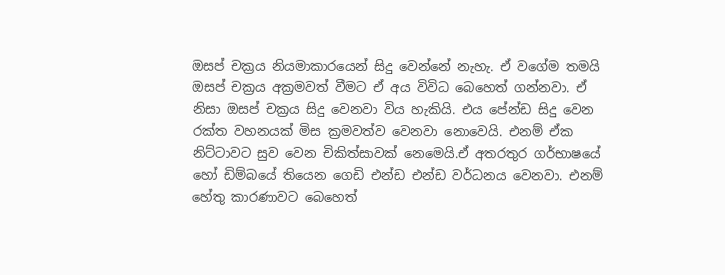ඔසප් චක්‍රය නියමාකාරයෙන් සිදු වෙන්නේ නැහැ. ඒ වගේම තමයි ඔසප් චක්‍රය අක්‍රමවත් වීමට ඒ අය විවිධ බෙහෙත් ගන්නවා. ඒ නිසා ඔසප් චක්‍ර‍ය සිදු වෙනවා විය හැකියි. එය පේන්ඩ සිදු වෙන රක්ත වහනයක් මිස ක්‍රමවත්ව වෙනවා නොවෙයි. එනම් ඒක නිට්ටාවට සුව වෙන චිකිත්සාවක් නෙමෙයි.ඒ අත‍රතුර ගර්භාෂයේ හෝ ඩිම්බයේ තියෙන ගෙඩි එන්ඩ එන්ඩ වර්ධනය වෙනවා. එනම් හේතු කාරණාවට බෙහෙත්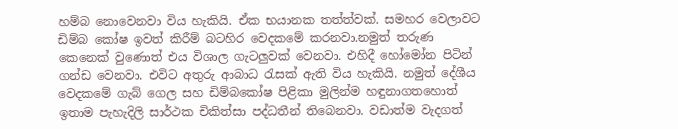හම්බ නොවෙනවා විය හැකියි. ඒක භයානක තත්ත්වක්. සමහර වෙලාවට ඩිම්බ කෝෂ ඉවත් කිරීම් බටහිර වෙදකමේ කරනවා.නමුත් තරුණ කෙනෙක් වුණොත් එය විශාල ගැටලුවක් වෙනවා. එහිදී හෝමෝන පිටින් ගන්ඩ වෙනවා. එවිට අතුරු ආබාධ රැසක් ඇති විය හැකියි. නමුත් දේශීය වෙදක‍මේ ගැබ් ගෙල සහ ඩිම්බකෝෂ පිළිකා මුලින්ම හඳුනාගතහොත් ඉතාම පැහැදිලි සාර්ථක චිකිත්සා පද්ධතීන් තිබෙනවා. වඩාත්ම වැදගත්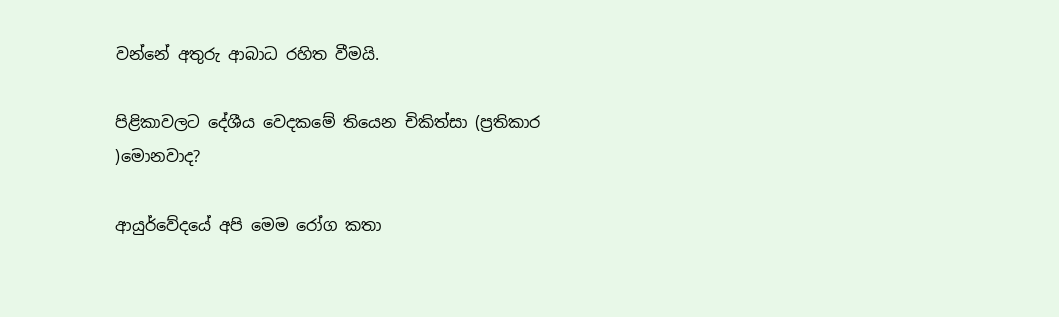වන්නේ අතුරු ආබාධ රහිත වීමයි.

පිළිකාවලට දේශීය වෙදකමේ තියෙන චිකිත්සා (ප්‍රතිකාර )මොනවාද?

ආයුර්වේදයේ අපි මෙම රෝග කතා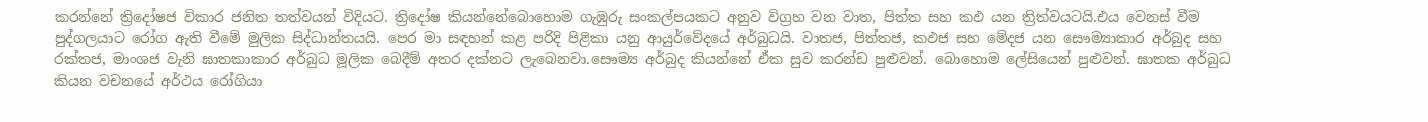කරන්නේ ත්‍රිදෝෂජ විකාර ජනිත තත්වයන් විදියට. ත්‍රිදෝෂ කියන්නේබොහොම ගැඹුරු සංකල්පයකට අනුව විග්‍රහ වන වාත, පිත්ත සහ කඵ යන ත්‍රිත්වයටයි.එය වෙනස් වීම පුද්ගලයාට රෝග ඇති වීමේ මුලික සිද්ධාන්තයයි. පෙර මා සඳහන් කළ පරිදි පිළිකා යනු ආයුර්වේදයේ අර්බුධයි. වාතජ, පිත්තජ, කඵජ සහ මේදජ යන සෞම්‍යාකාර අර්බුද සහ රක්තජ, මාංශජ වැනි ඝාතකාකාර අර්බුධ මූලික බෙදීම් අතර දක්නට ලැබෙනවා.සෞම්‍ය අර්බුද කියන්නේ ඒක සුව කරන්ඩ පුළුවන්. බොහොම ලේසියෙන් පුළුවන්. ඝාතක අර්බුධ කියන වචනයේ අර්ථය රෝගියා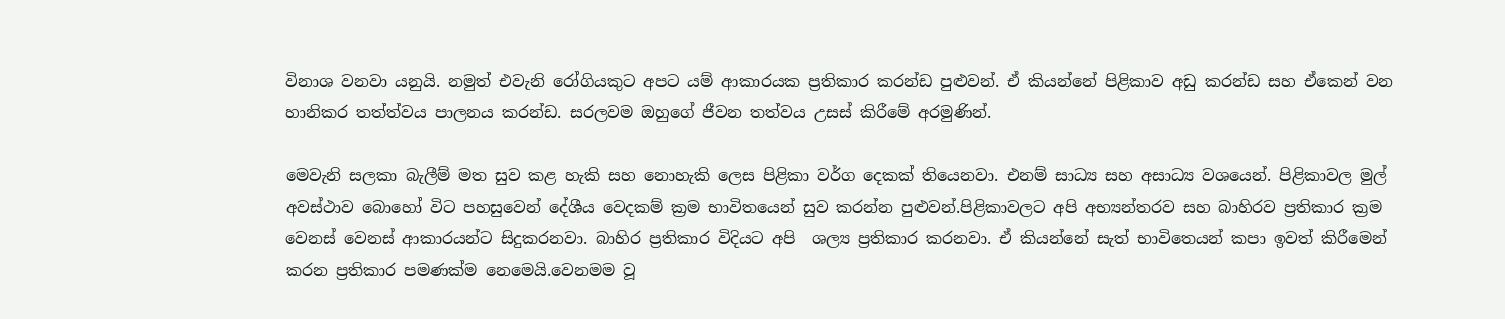විනාශ වනවා යනුයි. නමුත් එවැනි රෝගියකුට අපට යම් ආකාරයක ප්‍රතිකාර කරන්ඩ පුළුවන්. ඒ කියන්නේ පිළිකාව අඩු කරන්ඩ සහ ඒකෙන් වන හානිකර තත්ත්වය පාලනය කරන්ඩ. සරලවම ඔහුගේ ජීවන තත්වය උසස් කිරීමේ අරමුණින්.

මෙවැනි සලකා බැලීම් මත සුව කළ හැකි සහ නොහැකි ලෙස පිළිකා වර්ග දෙකක් තියෙනවා. එනම් සාධ්‍ය සහ අසාධ්‍ය ව‍ශයෙන්. පිළිකාවල මුල් අවස්ථාව බොහෝ විට පහසුවෙන් දේශීය වෙදක‍ම් ක්‍රම භාවිතයෙන් සුව කරන්න පුළුවන්.පිළිකාවලට අපි අභ්‍යන්තරව සහ බාහිරව ‍ප්‍රතිකාර ක්‍රම වෙනස් වෙනස් ආකාරයන්ට සිදුකරනවා. බාහිර ප්‍රතිකාර විදියට අපි ‍ ශල්‍ය ප්‍රතිකාර කරනවා. ඒ කියන්නේ සැත් භාවිතෙයන් කපා ඉවත් කිරීමෙන් කරන ප්‍රතිකාර පමණක්ම නෙමෙයි.වෙනමම වූ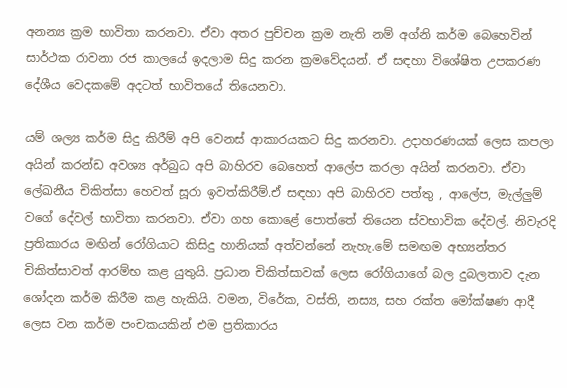අනන්‍ය ක්‍රම භාවිතා කරනවා. ඒවා අතර පුච්චන ක්‍රම නැති නම් අග්නි කර්ම බෙහෙවින් සාර්ථක රාවනා රජ කාලයේ ඉදලාම සිදු කරන ක්‍රමවේදයන්. ඒ සඳහා විශේෂිත උපකරණ දේශීය වෙදක‍මේ අදටත් භාවිතයේ තියෙනවා.

යම් ශල්‍ය කර්ම සිදු කිරීම් අපි වෙනස් ආකාරයකට සිදු කරනවා. උදාහරණයක් ලෙස කපලා අයින් කරන්ඩ අවශ්‍ය අර්බුධ අපි බාහිරව බෙහෙත් ආලේප කරලා අයින් කරනවා. ඒවා ලේඛනීය චිකිත්සා හෙවත් සූරා ඉවත්කිරීම්.ඒ සඳහා අපි බාහිරව පත්තු , ආලේප, මැල්ලුම් වගේ දේවල් භාවිතා කරනවා. ඒවා ගහ කොළේ පොත්තේ තියෙන ස්වභාවික දේවල්. නිවැරදි ප්‍රතිකාරය මඟින් රෝගියාට කිසිදු හානියක් අත්වන්නේ නැහැ.මේ සමඟම අභ්‍යන්තර චිකිත්සාවත් ආරම්භ කළ යුතුයි. ප්‍රධාන චිකිත්සාවක් ලෙස රෝගියාගේ බල දුබලතාව දැන ශෝදන කර්ම කිරීම කළ හැකියි. වමන, විරේක, වස්ති, නස්‍ය, සහ රක්ත මෝක්ෂණ ආදී ලෙස වන කර්ම පංචකයකින් එම ප්‍රතිකාරය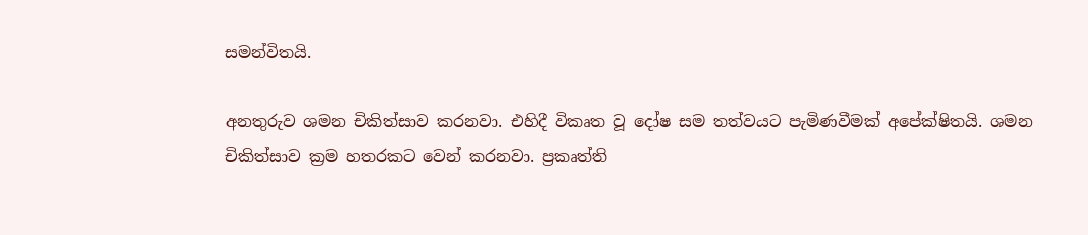සමන්විතයි.

අනතුරුව ශමන චිකිත්සාව කරනවා. එහිදී විකෘත වූ දෝෂ සම තත්වයට පැමිණවීමක් අපේක්ෂිතයි. ශමන චිකිත්සාව ක්‍රම හතරකට වෙන් කරනවා. ප්‍රකෘත්ති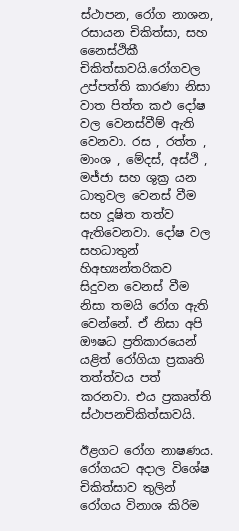ස්ථාපන, රෝග නාශන, රසායන චිකිත්සා, සහ නෛස්ථිකී චිකිත්සාවයි.රෝගවල උප්පත්ති කාරණා නිසා වාත පිත්ත කඵ දෝෂ වල වෙනස්වීම් ඇති වෙනවා. රස , රත්ත , මාංශ , මේදස්, අස්ථි , මජ්ජා සහ ශුක්‍ර යන ධාතුවල වෙනස් වීම සහ දූෂිත තත්ව ඇතිවෙනවා. දෝෂ වල සහධාතුන් හිඅභ්‍යන්තරිකව සිදුවන වෙනස් වීම නිසා තමයි රෝග ඇති වෙන්නේ. ඒ නිසා අපි ඖෂධ ප්‍රතිකාරයෙන් යළිත් රෝගියා ප්‍රකෘති තත්ත්වය පත් කරනවා. එය ප්‍රකෘත්ති ස්ථාපනචිකිත්සාවයි.

ඊළගට රෝග නාෂණය. රෝගයට අදාල විශේෂ චිකිත්සාව තුලින් රෝගය විනාශ කිරිම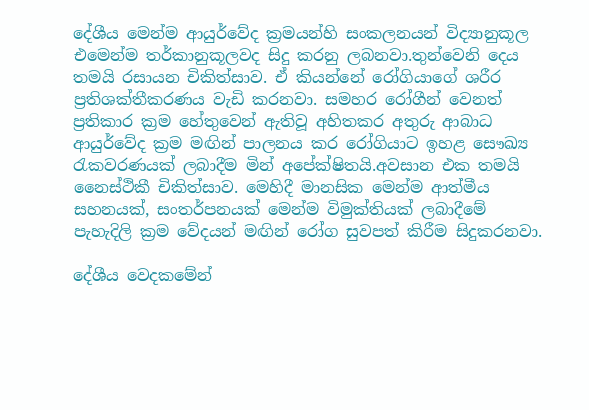දේශීය මෙන්ම ආයුර්වේද ක්‍රමයන්හි සංකලනයන් විද්‍යානුකූල එමෙන්ම තර්කානුකූලවද සිදු කරනු ලබනවා.තුන්වෙනි දෙය තමයි රසායන චිකිත්සාව. ඒ කියන්නේ රෝගියාගේ ශරීර ප්‍රතිශක්තීකරණය වැඩි කරනවා. සමහර රෝගීන් වෙනත් ප්‍රතිකාර ක්‍රම හේතුවෙන් ඇතිවූ අහිතකර අතුරු ආබාධ ආයුර්වේද ක්‍රම මඟින් පාලනය කර රෝගියාට ඉහළ සෞඛ්‍ය රැකවරණයක් ලබාදීම මින් අපේක්ෂිතයි.අවසාන එක තමයි නෛස්ථිකී චිකිත්සාව. මෙහිදී මානසික මෙන්ම ආත්මීය සහනයක්, සංතර්පනයක් මෙන්ම විමුක්තියක් ලබාදීමේ පැහැදිලි ක්‍රම වේදයන් මඟින් රෝග සුවපත් කිරීම සිදුකරනවා.

දේශීය වෙද‍කමේන්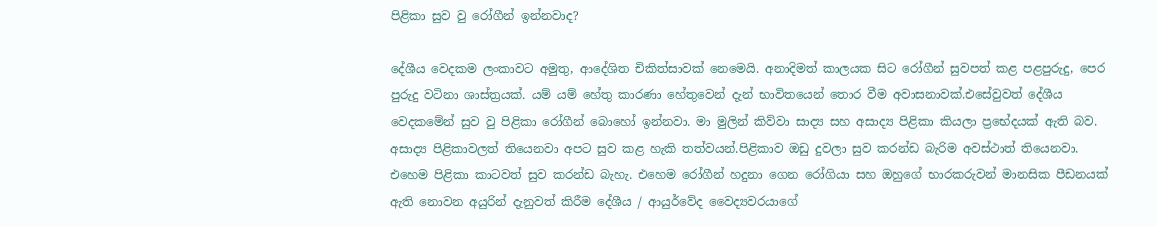පිළිකා සුව වු රෝගීන් ඉන්නවාද?

දේශීය වෙද‍කම ලංකාවට අමුතු, ආදේශිත චිකිත්සාවක් නෙමෙයි. අනාදිමත් කාලයක සිට රෝගීන් සුවපත් කළ පළපුරුදු, පෙර පුරුදු වටිනා ශාස්ත්‍රයක්. යම් යම් හේතු කාරණා හේතුවෙන් දැන් භාවිතයෙන් තොර වීම අවාසනාවක්.එසේවුවත් දේශීය වෙද‍කමේන් සුව වු පිළිකා රෝගීන් බොහෝ ඉන්නවා. මා මුලින් කිව්වා සාද්‍ය සහ අසාද්‍ය පිළිකා කියලා ප්‍රභේදයක් ඇති බව. අසාද්‍ය පිළිකාවලත් තියෙනවා අපට සුව කළ හැකි තත්වයන්.පිළිකාව ඔඩු දුවලා සුව කරන්ඩ බැරිම අවස්ථාත් තියෙනවා. එහෙම පිළිකා කාටවත් සුව කරන්ඩ බැහැ. එහෙම රෝගීන් හදුනා ගෙන රෝගියා සහ ඔහුගේ භාරකරුවන් මානසික පීඩනයක් ඇති නොවන අයුරින් දැනුවත් කිරීම දේශීය / ආයුර්වේද වෛද්‍යවරයාගේ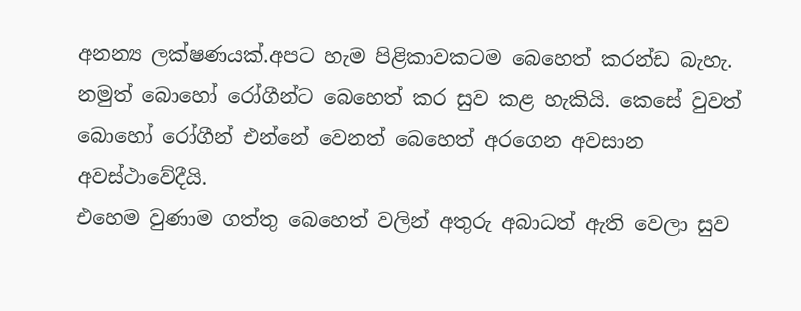අනන්‍ය ලක්ෂණයක්.අපට හැම පිළිකාවකටම බෙහෙත් කරන්ඩ බැහැ. නමුත් බොහෝ රෝගීන්ට බෙහෙත් කර සුව කළ හැකියි. කෙසේ වුවත් බො‍හෝ රෝගීන් එන්නේ වෙනත් බෙහෙත් අරගෙන අවසාන අවස්ථාවේදීයි.
එහෙම වු‍ණාම ගත්තු බෙහෙත් වලින් අතුරු අබාධත් ඇති වෙලා සුව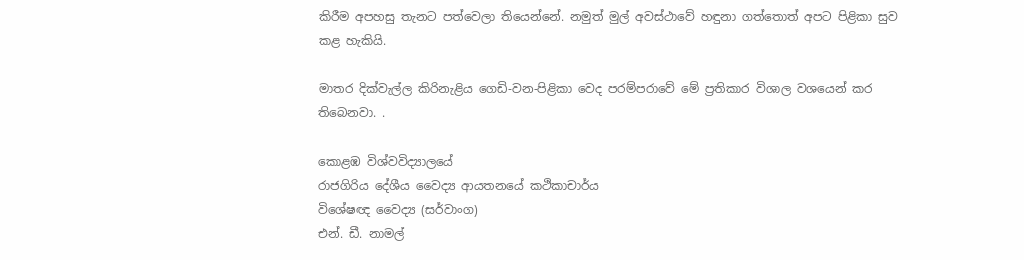කිරීම අපහසු තැනට පත්වෙලා තියෙන්නේ. නමුත් මුල් අවස්ථාවේ හඳුනා ගත්තොත් අපට පිළිකා සුව කළ හැකියි.

මාතර දික්වැල්ල කිරිනැළිය‍ ගෙඩි-වන-පිළිකා වෙද පරම්පරාවේ මේ ප්‍රතිකාර විශාල වශයෙන් කර තිබෙනවා. .

කොළඹ විශ්වවිද්‍යාලයේ
රාජගිරිය දේශීය වෛද්‍ය ආයතනයේ කථිකාචාර්ය
විශේෂඥ වෛද්‍ය (සර්වාංග)
එන්. ඩී. නාමල්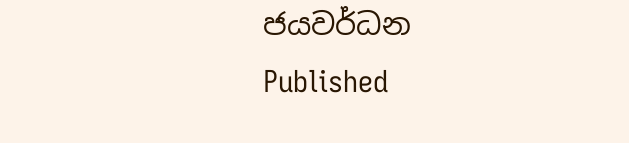ජයවර්ධන
Published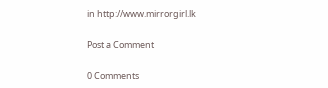in http://www.mirrorgirl.lk

Post a Comment

0 Comments